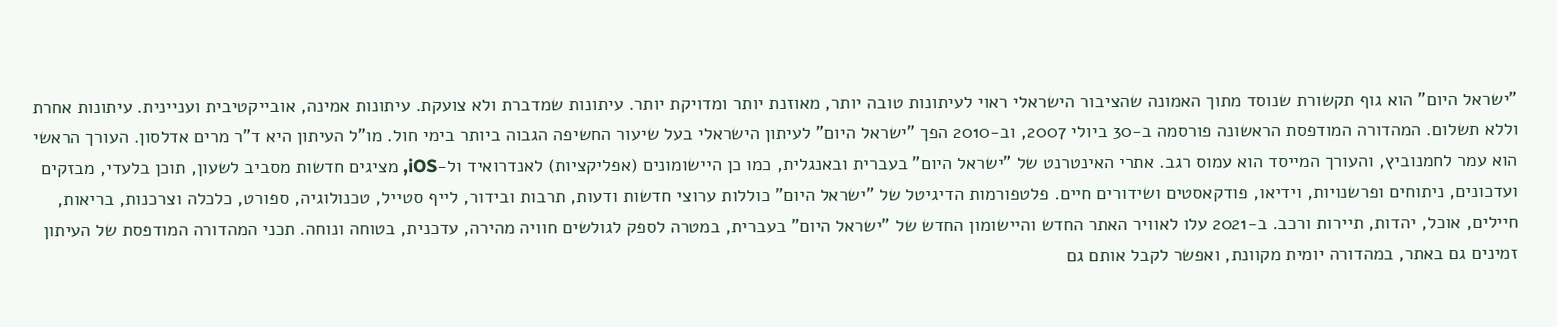"ישראל היום" הוא גוף תקשורת שנוסד מתוך האמונה שהציבור הישראלי ראוי לעיתונות טובה יותר, מאוזנת יותר ומדויקת יותר. עיתונות שמדברת ולא צועקת. עיתונות אמינה, אובייקטיבית ועניינית. עיתונות אחרת וללא תשלום. המהדורה המודפסת הראשונה פורסמה ב-30 ביולי 2007, וב-2010 הפך "ישראל היום" לעיתון הישראלי בעל שיעור החשיפה הגבוה ביותר בימי חול. מו"ל העיתון היא ד"ר מרים אדלסון. העורך הראשי הוא עמר לחמנוביץ, והעורך המייסד הוא עמוס רגב. אתרי האינטרנט של "ישראל היום" בעברית ובאנגלית, כמו כן היישומונים (אפליקציות) לאנדרואיד ול-iOS, מציגים חדשות מסביב לשעון, תוכן בלעדי, מבזקים ועדכונים, ניתוחים ופרשנויות, וידיאו, פודקאסטים ושידורים חיים. פלטפורמות הדיגיטל של "ישראל היום" כוללות ערוצי חדשות ודעות, תרבות ובידור, לייף סטייל, טכנולוגיה, ספורט, כלכלה וצרכנות, בריאות, חיילים, אוכל, יהדות, תיירות ורכב. ב-2021 עלו לאוויר האתר החדש והיישומון החדש של "ישראל היום" בעברית, במטרה לספק לגולשים חוויה מהירה, עדכנית, בטוחה ונוחה. תכני המהדורה המודפסת של העיתון זמינים גם באתר, במהדורה יומית מקוונת, ואפשר לקבל אותם גם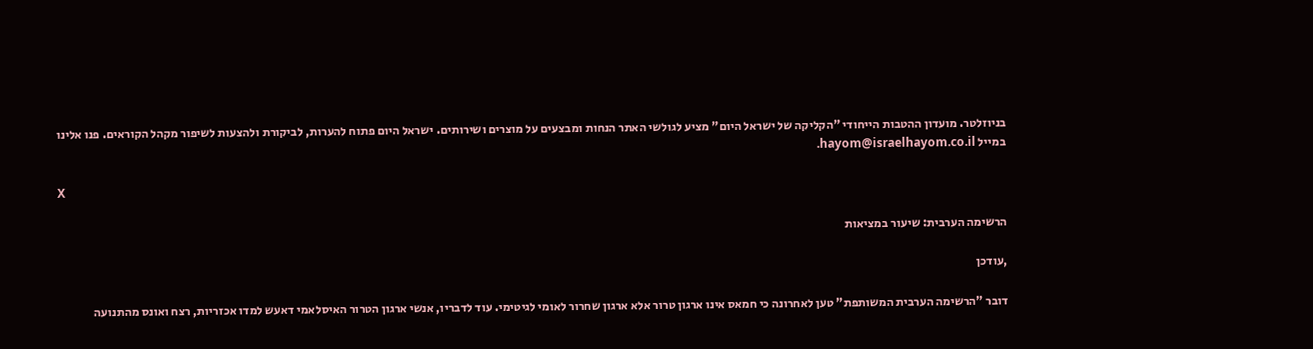בניוזלטר. מועדון ההטבות הייחודי "הקליקה של ישראל היום" מציע לגולשי האתר הנחות ומבצעים על מוצרים ושירותים. ישראל היום פתוח להערות, לביקורת ולהצעות לשיפור מקהל הקוראים. פנו אלינו במייל hayom@israelhayom.co.il.

X

הרשימה הערבית: שיעור במציאות

,עודכן

דובר "הרשימה הערבית המשותפת" טען לאחרונה כי חמאס אינו ארגון טרור אלא ארגון שחרור לאומי לגיטימי. עוד לדבריו, אנשי ארגון הטרור האיסלאמי דאעש למדו אכזריות, רצח ואונס מהתנועה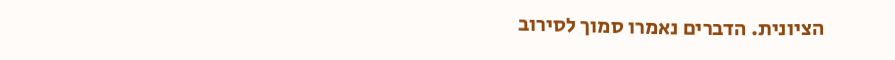הציונית. הדברים נאמרו סמוך לסירוב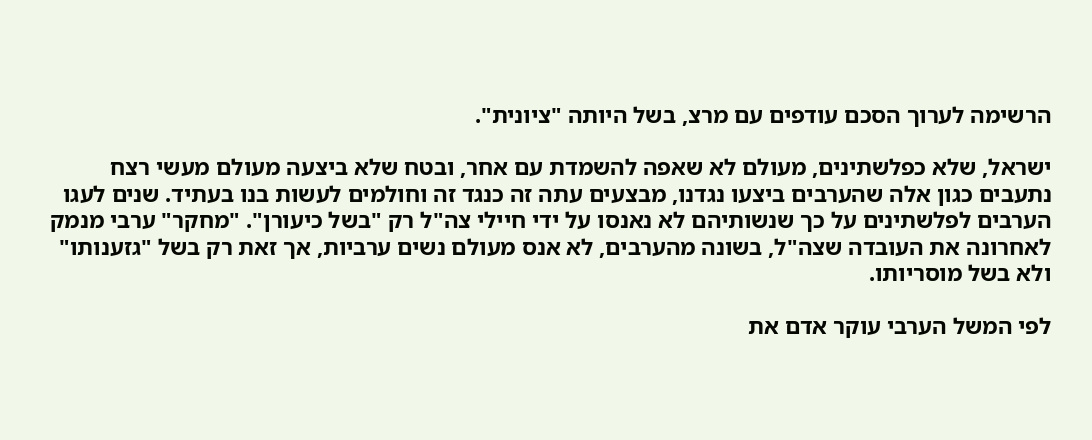הרשימה לערוך הסכם עודפים עם מרצ, בשל היותה "ציונית".

ישראל, שלא כפלשתינים, מעולם לא שאפה להשמדת עם אחר, ובטח שלא ביצעה מעולם מעשי רצח נתעבים כגון אלה שהערבים ביצעו נגדנו, מבצעים עתה זה כנגד זה וחולמים לעשות בנו בעתיד. שנים לעגו הערבים לפלשתינים על כך שנשותיהם לא נאנסו על ידי חיילי צה"ל רק "בשל כיעורן". "מחקר" ערבי מנמק לאחרונה את העובדה שצה"ל, בשונה מהערבים, לא אנס מעולם נשים ערביות, אך זאת רק בשל "גזענותו" ולא בשל מוסריותו.

לפי המשל הערבי עוקר אדם את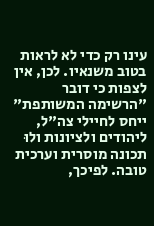עינו רק כדי לא לראות בטוב משנאיו. לכן, אין לצפות כי דובר "הרשימה המשותפת" ייחס לחיילי צה"ל, ליהודים ולציונות ולוּ תכונה מוסרית וערכית טובה. לפיכך,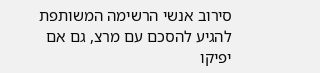סירוב אנשי הרשימה המשותפת להגיע להסכם עם מרצ, גם אם יפיקו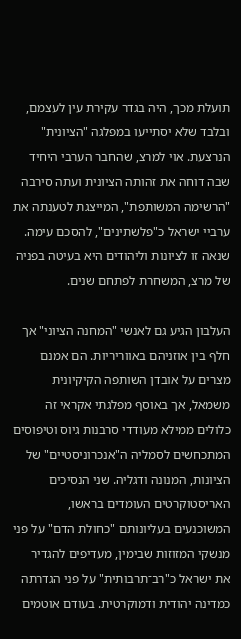תועלת מכך, היה בגדר עקירת עין לעצמם, ובלבד שלא יסתייעו במפלגה "הציונית" הנרצעת. אוי למרצ, שהחבר הערבי היחיד שבה דוחה את זהותה הציונית ועתה סירבה "הרשימה המשותפת", המייצגת לטענתה את ערביי ישראל כ"פלשתינים", להסכם עימה. שנאה זו לציונות וליהודים היא בעיטה בפניה של מרצ, המשחרת לפתחם שנים.

העלבון הגיע גם לאנשי "המחנה הציוני" אך חלף בין אוזניהם באווריריות. הם אמנם מצרים על אובדן השותפה הקיקיונית משמאל, אך באוסף מפלגתי אקראי זה כלולים ממילא מעודדי סרבנות גיוס וטיפוסים המתכחשים לסמליה ה"אנכרוניסטיים" של הציונות, המנונה ודגליה. שני הנסיכים האריסטוקרטים העומדים בראשו, המשוכנעים בעליונותם "כחולת הדם" על פני מנשקי המזוזות שבימין, מעדיפים להגדיר את ישראל כ"רב־תרבותית" על פני הגדרתה כמדינה יהודית ודמוקרטית. בעודם אוטמים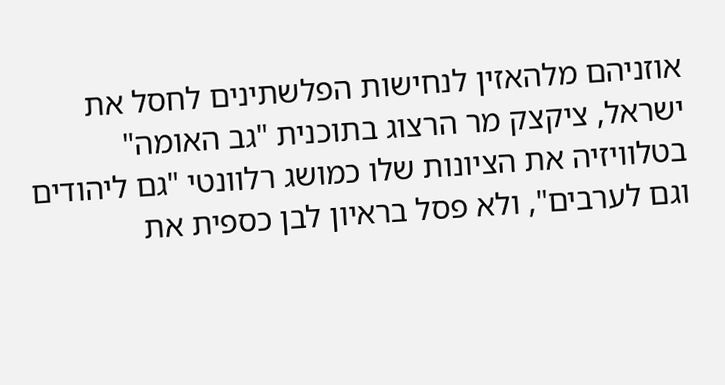אוזניהם מלהאזין לנחישות הפלשתינים לחסל את ישראל, ציקצק מר הרצוג בתוכנית "גב האומה" בטלוויזיה את הציונות שלו כמושג רלוונטי "גם ליהודים וגם לערבים", ולא פסל בראיון לבן כספית את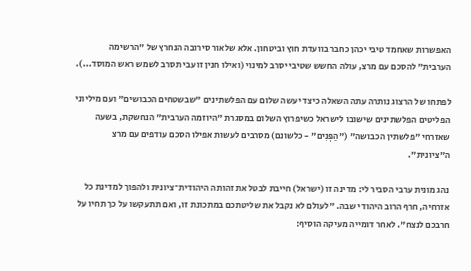האפשרות שאחמד טיבי יכהן כחבר בוועדת חוץ וביטחון. אלא שלאור סירובה הנחרץ של "הרשימה הערבית" להסכם עם מרצ, עולה החשש שטיבי יסרב למינוי (ואילו חנין זועבי תסרב לשמש ראש המוסד...).

לפתחו של הרצוג נותרה עתה השאלה כיצד יעשה שלום עם הפלשתינים "שבשטחים הכבושים" ועם מיליוני הפליטים הפלשתינים שישובו לישראל כשיפרוץ השלום במסגרת "היוזמה הערבית" הנחשקת, בשעה שאזרחי "פלשתין הכבושה" ("הַפְּנִים" - כלשונם) מסרבים לעשות אפילו הסכם עודפים עם מרצ ה"ציונית".

נהג מונית ערבי הסביר לי: מדינה זו (ישראל) חייבת לבטל את זהותה היהודית־ציונית ולהפוך למדינת כל אזרחיה, חרף הרוב היהודי שבה. "לעולם לא נקבל את שליטתכם במתכונת זו, ואם תתעקשו על כך תחיו על חרבכם לנצח". לאחר דומייה מעיקה הוסיף: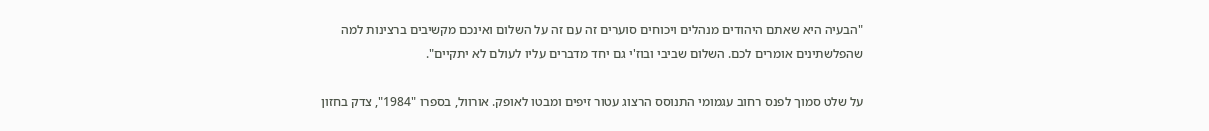"הבעיה היא שאתם היהודים מנהלים ויכוחים סוערים זה עם זה על השלום ואינכם מקשיבים ברצינות למה שהפלשתינים אומרים לכם. השלום שביבי ובוז'י גם יחד מדברים עליו לעולם לא יתקיים".

על שלט סמוך לפנס רחוב עגמומי התנוסס הרצוג עטור זיפים ומבטו לאופק. אורוול, בספרו "1984", צדק בחזון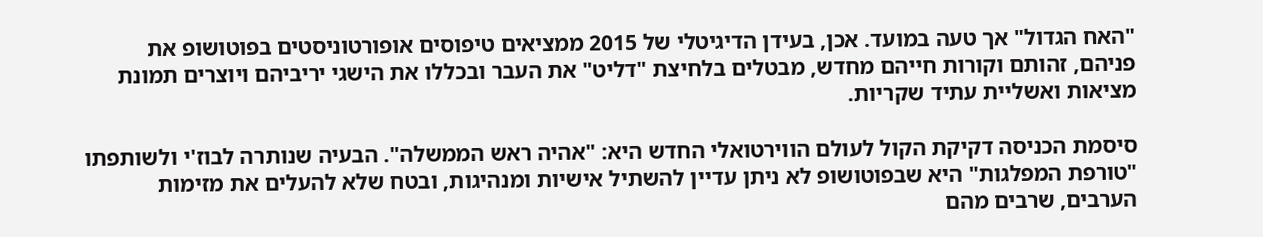"האח הגדול" אך טעה במועד. אכן, בעידן הדיגיטלי של 2015 ממציאים טיפוסים אופורטוניסטים בפוטושופ את פניהם, זהותם וקורות חייהם מחדש, מבטלים בלחיצת "דליט" את העבר ובכללו את הישגי יריביהם ויוצרים תמונת מציאות ואשליית עתיד שקריות.

סיסמת הכניסה דקיקת הקול לעולם הווירטואלי החדש היא: "אהיה ראש הממשלה". הבעיה שנותרה לבוז'י ולשותפתו "טורפת המפלגות" היא שבפוטושופ לא ניתן עדיין להשתיל אישיות ומנהיגות, ובטח שלא להעלים את מזימות הערבים, שרבים מהם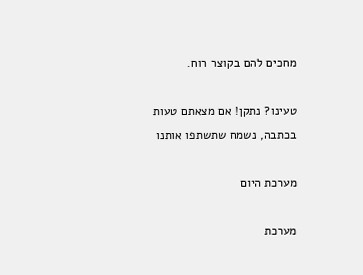מחכים להם בקוצר רוח.

טעינו? נתקן! אם מצאתם טעות בכתבה, נשמח שתשתפו אותנו

מערכת היום

מערכת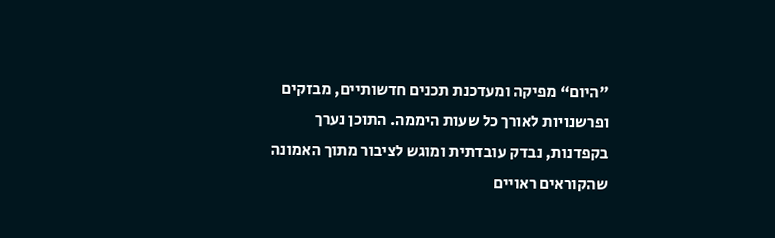"היום“ מפיקה ומעדכנת תכנים חדשותיים, מבזקים ופרשנויות לאורך כל שעות היממה. התוכן נערך בקפדנות, נבדק עובדתית ומוגש לציבור מתוך האמונה שהקוראים ראויים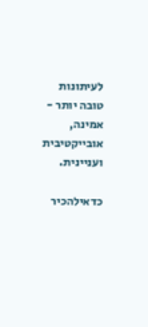לעיתונות טובה יותר - אמינה, אובייקטיבית ועניינית.

כדאילהכיר